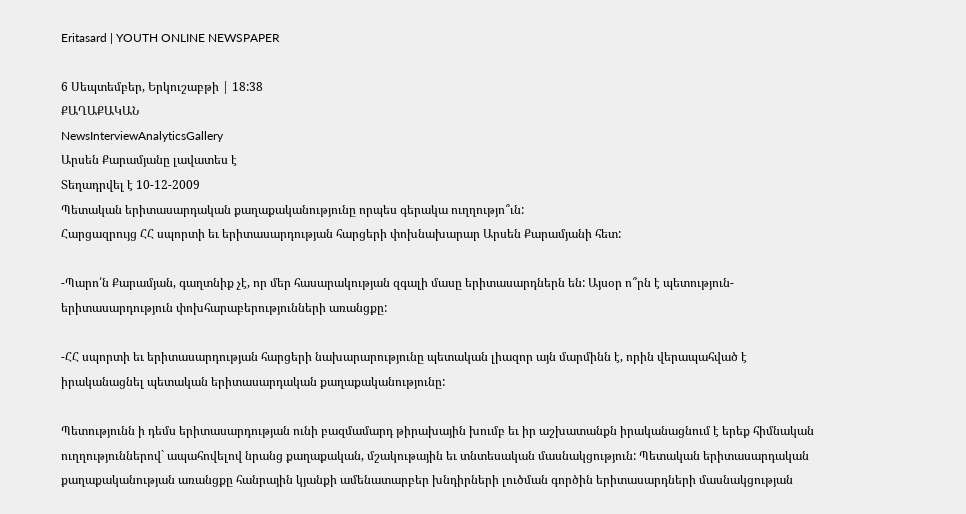Eritasard | YOUTH ONLINE NEWSPAPER

6 Սեպտեմբեր, Երկուշաբթի | 18:38
ՔԱՂԱՔԱԿԱՆ
NewsInterviewAnalyticsGallery
Արսեն Քարամյանը լավատես է
Տեղադրվել է 10-12-2009
Պետական երիտասարդական քաղաքականությունը որպես գերակա ուղղությո՞ւն:
Հարցազրույց ՀՀ սպորտի եւ երիտասարդության հարցերի փոխնախարար Արսեն Քարամյանի հետ:

-Պարո՛ն Քարամյան, գաղտնիք չէ, որ մեր հասարակության զգալի մասը երիտասարդներն են: Այսօր ո՞րն է պետություն-երիտասարդություն փոխհարաբերությունների առանցքը:

-ՀՀ սպորտի եւ երիտասարդության հարցերի նախարարությունը պետական լիազոր այն մարմինն է, որին վերապահված է իրականացնել պետական երիտասարդական քաղաքականությունը:

Պետությունն ի դեմս երիտասարդության ունի բազմամարդ թիրախային խումբ եւ իր աշխատանքն իրականացնում է երեք հիմնական ուղղություններով` ապահովելով նրանց քաղաքական, մշակութային եւ տնտեսական մասնակցություն: Պետական երիտասարդական քաղաքականության առանցքը հանրային կյանքի ամենատարբեր խնդիրների լուծման գործին երիտասարդների մասնակցության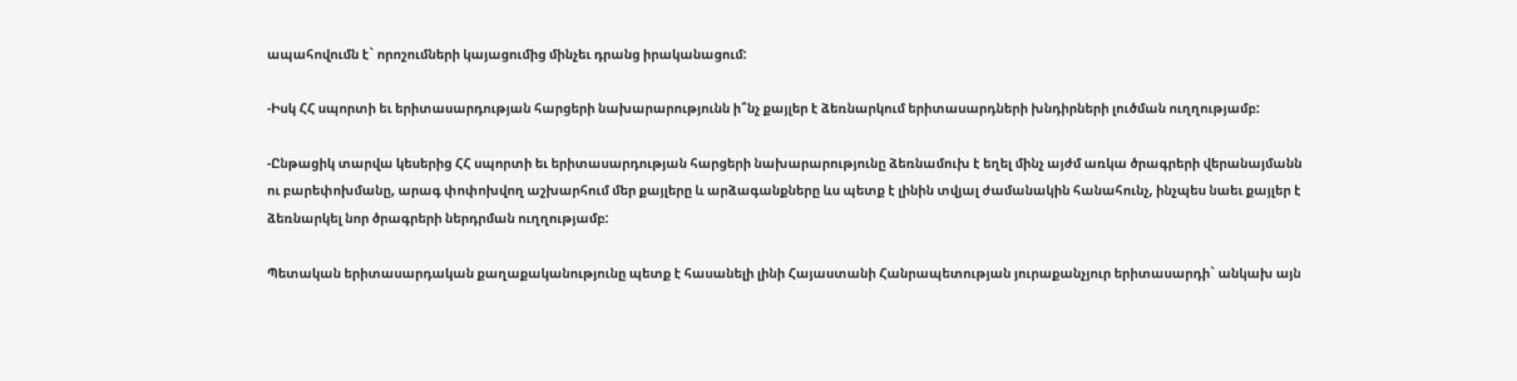ապահովումն է` որոշումների կայացումից մինչեւ դրանց իրականացում:

-Իսկ ՀՀ սպորտի եւ երիտասարդության հարցերի նախարարությունն ի՞նչ քայլեր է ձեռնարկում երիտասարդների խնդիրների լուծման ուղղությամբ:

-Ընթացիկ տարվա կեսերից ՀՀ սպորտի եւ երիտասարդության հարցերի նախարարությունը ձեռնամուխ է եղել մինչ այժմ առկա ծրագրերի վերանայմանն ու բարեփոխմանը, արագ փոփոխվող աշխարհում մեր քայլերը և արձագանքները ևս պետք է լինին տվյալ ժամանակին հանահունչ, ինչպես նաեւ քայլեր է ձեռնարկել նոր ծրագրերի ներդրման ուղղությամբ:

Պետական երիտասարդական քաղաքականությունը պետք է հասանելի լինի Հայաստանի Հանրապետության յուրաքանչյուր երիտասարդի` անկախ այն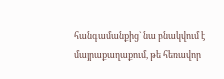հանգամանքից` նա բնակվում է մայրաքաղաքում, թե հեռավոր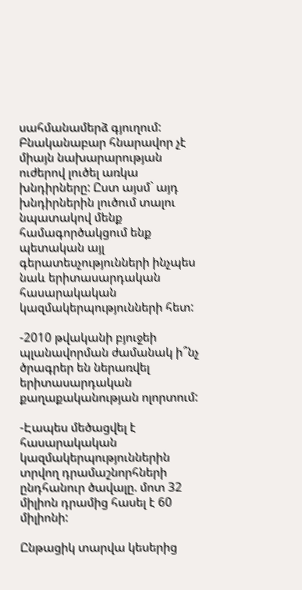սահմանամերձ գյուղում:
Բնականաբար հնարավոր չէ միայն նախարարության ուժերով լուծել առկա խնդիրները: Ըստ այսմ` այդ խնդիրներին լուծում տալու նպատակով մենք համագործակցում ենք պետական այլ գերատեսչությունների ինչպես նաև երիտասարդական հասարակական կազմակերպությունների հետ:

-2010 թվականի բյուջեի պլանավորման ժամանակ ի՞նչ ծրագրեր են ներառվել երիտասարդական քաղաքականության ոլորտում:

-Էապես մեծացվել է հասարակական կազմակերպություններին տրվող դրամաշնորհների ընդհանուր ծավալը. մոտ 32 միլիոն դրամից հասել է 60 միլիոնի:

Ընթացիկ տարվա կեսերից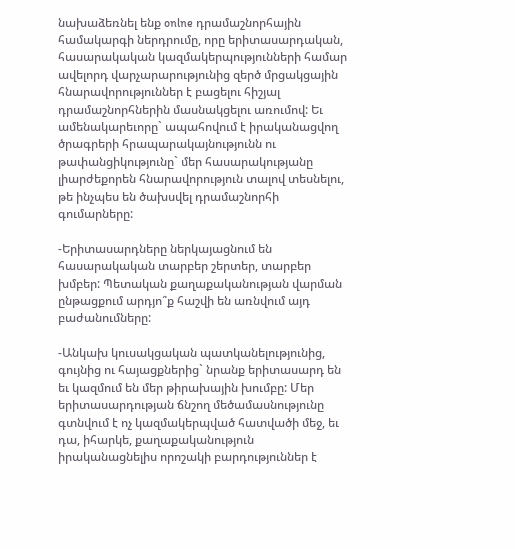նախաձեռնել ենք onlne դրամաշնորհային համակարգի ներդրումը, որը երիտասարդական, հասարակական կազմակերպությունների համար ավելորդ վարչարարությունից զերծ մրցակցային հնարավորություններ է բացելու հիշյալ դրամաշնորհներին մասնակցելու առումով: Եւ ամենակարեւորը` ապահովում է իրականացվող ծրագրերի հրապարակայնությունն ու թափանցիկությունը` մեր հասարակությանը լիարժեքորեն հնարավորություն տալով տեսնելու, թե ինչպես են ծախսվել դրամաշնորհի գումարները:

-Երիտասարդները ներկայացնում են հասարակական տարբեր շերտեր, տարբեր խմբեր: Պետական քաղաքականության վարման ընթացքում արդյո՞ք հաշվի են առնվում այդ բաժանումները:

-Անկախ կուսակցական պատկանելությունից, գույնից ու հայացքներից` նրանք երիտասարդ են եւ կազմում են մեր թիրախային խումբը: Մեր երիտասարդության ճնշող մեծամասնությունը գտնվում է ոչ կազմակերպված հատվածի մեջ, եւ դա, իհարկե, քաղաքականություն իրականացնելիս որոշակի բարդություններ է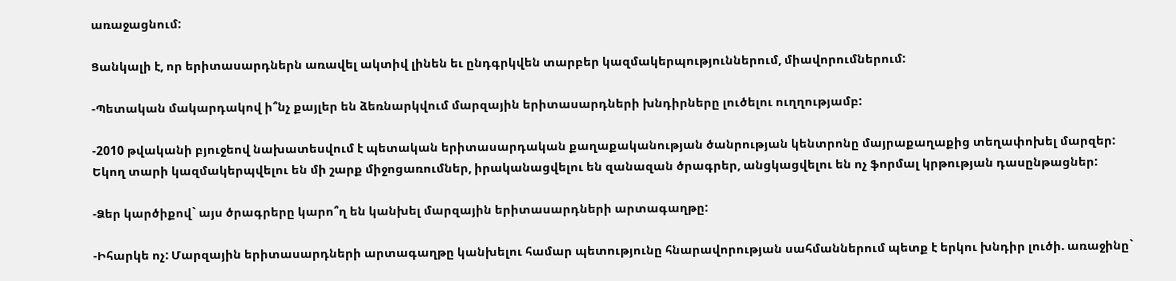առաջացնում:

Ցանկալի է, որ երիտասարդներն առավել ակտիվ լինեն եւ ընդգրկվեն տարբեր կազմակերպություններում, միավորումներում:

-Պետական մակարդակով ի՞նչ քայլեր են ձեռնարկվում մարզային երիտասարդների խնդիրները լուծելու ուղղությամբ:

-2010 թվականի բյուջեով նախատեսվում է պետական երիտասարդական քաղաքականության ծանրության կենտրոնը մայրաքաղաքից տեղափոխել մարզեր: Եկող տարի կազմակերպվելու են մի շարք միջոցառումներ, իրականացվելու են զանազան ծրագրեր, անցկացվելու են ոչ ֆորմալ կրթության դասընթացներ:

-Ձեր կարծիքով` այս ծրագրերը կարո՞ղ են կանխել մարզային երիտասարդների արտագաղթը:

-Իհարկե ոչ: Մարզային երիտասարդների արտագաղթը կանխելու համար պետությունը հնարավորության սահմաններում պետք է երկու խնդիր լուծի. առաջինը`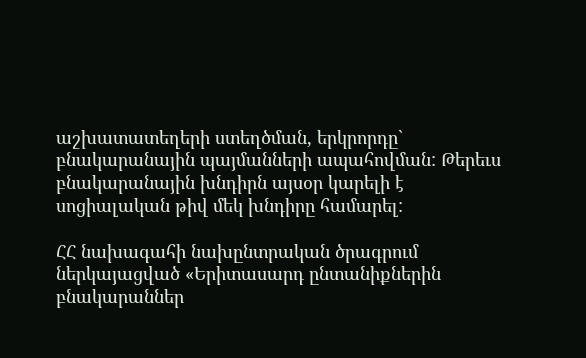աշխատատեղերի ստեղծման, երկրորդը` բնակարանային պայմանների ապահովման: Թերեւս բնակարանային խնդիրն այսօր կարելի է սոցիալական թիվ մեկ խնդիրը համարել:

ՀՀ նախագահի նախընտրական ծրագրում ներկայացված «Երիտասարդ ընտանիքներին բնակարաններ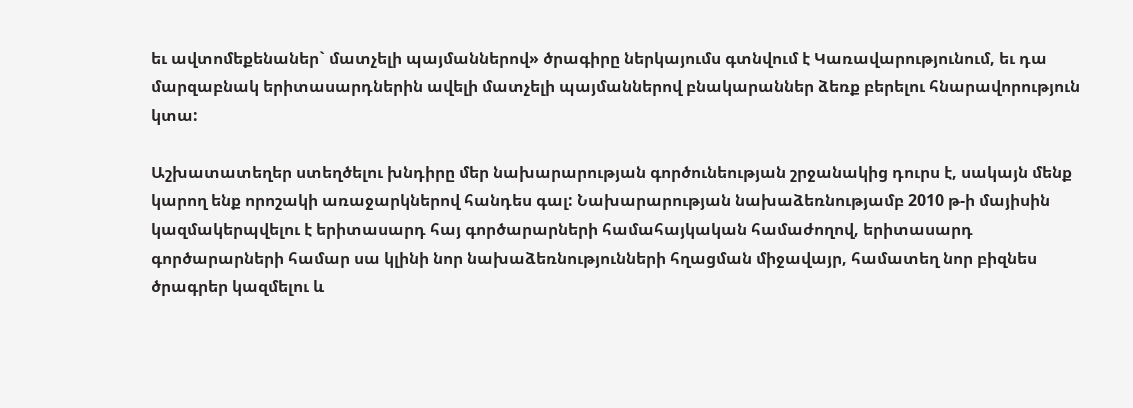եւ ավտոմեքենաներ` մատչելի պայմաններով» ծրագիրը ներկայումս գտնվում է Կառավարությունում, եւ դա մարզաբնակ երիտասարդներին ավելի մատչելի պայմաններով բնակարաններ ձեռք բերելու հնարավորություն կտա:

Աշխատատեղեր ստեղծելու խնդիրը մեր նախարարության գործունեության շրջանակից դուրս է, սակայն մենք կարող ենք որոշակի առաջարկներով հանդես գալ: Նախարարության նախաձեռնությամբ 2010 թ-ի մայիսին կազմակերպվելու է երիտասարդ հայ գործարարների համահայկական համաժողով, երիտասարդ գործարարների համար սա կլինի նոր նախաձեռնությունների հղացման միջավայր, համատեղ նոր բիզնես ծրագրեր կազմելու և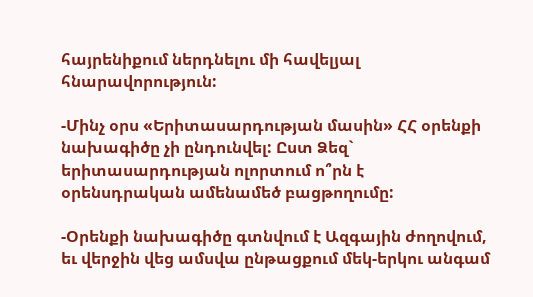հայրենիքում ներդնելու մի հավելյալ հնարավորություն:

-Մինչ օրս «Երիտասարդության մասին» ՀՀ օրենքի նախագիծը չի ընդունվել: Ըստ Ձեզ` երիտասարդության ոլորտում ո՞րն է օրենսդրական ամենամեծ բացթողումը:

-Օրենքի նախագիծը գտնվում է Ազգային ժողովում, եւ վերջին վեց ամսվա ընթացքում մեկ-երկու անգամ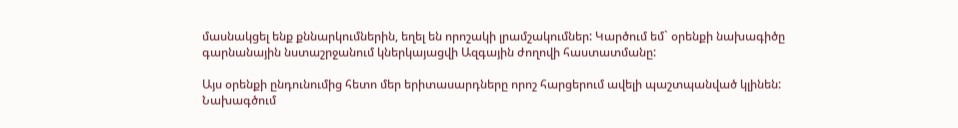մասնակցել ենք քննարկումներին, եղել են որոշակի լրամշակումներ: Կարծում եմ` օրենքի նախագիծը գարնանային նստաշրջանում կներկայացվի Ազգային ժողովի հաստատմանը:

Այս օրենքի ընդունումից հետո մեր երիտասարդները որոշ հարցերում ավելի պաշտպանված կլինեն: Նախագծում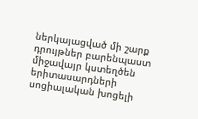ներկայացված մի շարք դրույթներ բարենպաստ միջավայր կստեղծեն երիտասարդների սոցիալական խոցելի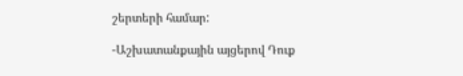շերտերի համար:

-Աշխատանքային այցերով Դուք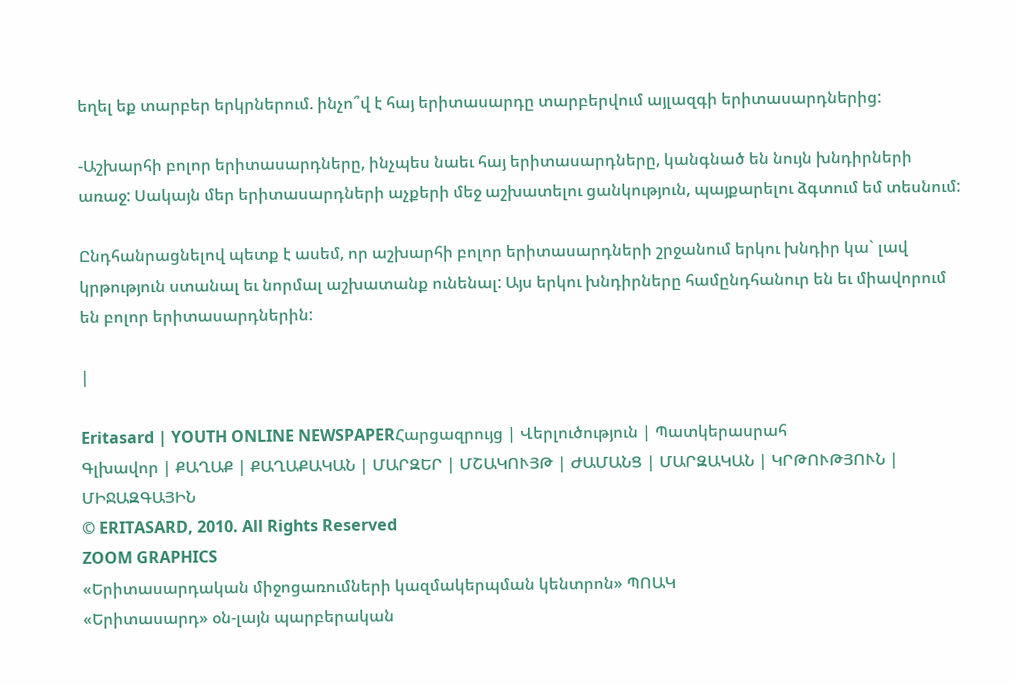եղել եք տարբեր երկրներում. ինչո՞վ է հայ երիտասարդը տարբերվում այլազգի երիտասարդներից:

-Աշխարհի բոլոր երիտասարդները, ինչպես նաեւ հայ երիտասարդները, կանգնած են նույն խնդիրների առաջ: Սակայն մեր երիտասարդների աչքերի մեջ աշխատելու ցանկություն, պայքարելու ձգտում եմ տեսնում:

Ընդհանրացնելով պետք է ասեմ, որ աշխարհի բոլոր երիտասարդների շրջանում երկու խնդիր կա` լավ կրթություն ստանալ եւ նորմալ աշխատանք ունենալ: Այս երկու խնդիրները համընդհանուր են եւ միավորում են բոլոր երիտասարդներին:

|

Eritasard | YOUTH ONLINE NEWSPAPERՀարցազրույց | Վերլուծություն | Պատկերասրահ
Գլխավոր | ՔԱՂԱՔ | ՔԱՂԱՔԱԿԱՆ | ՄԱՐԶԵՐ | ՄՇԱԿՈՒՅԹ | ԺԱՄԱՆՑ | ՄԱՐԶԱԿԱՆ | ԿՐԹՈՒԹՅՈՒՆ | ՄԻՋԱԶԳԱՅԻՆ
© ERITASARD, 2010. All Rights Reserved
ZOOM GRAPHICS
«Երիտասարդական միջոցառումների կազմակերպման կենտրոն» ՊՈԱԿ
«Երիտասարդ» օն-լայն պարբերական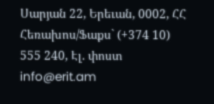Սարյան 22, Երեւան, 0002, ՀՀ
Հեռախոս/Ֆաքս` (+374 10) 555 240, Էլ. փոստ info@erit.am